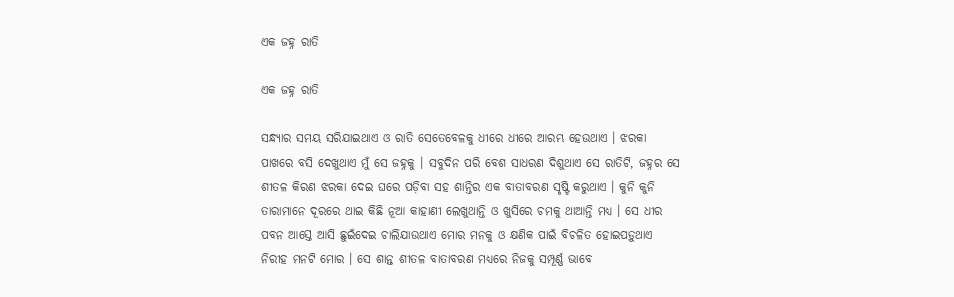ଏକ ଜହ୍ନ ରାତି

ଏକ ଜହ୍ନ ରାତି

ସନ୍ଧ୍ୟାର ସମୟ ସରିଯାଇଥାଏ ଓ ରାତି ସେତେବେଳକୁ ଧୀରେ ଧୀରେ ଆରମ୍ଭ ହେଉଥାଏ । ଝରକା ପାଖରେ ବସି ଦେଖୁଥାଏ ମୁଁ ସେ ଜହ୍ନକୁ । ସବୁଦିନ ପରି ବେଶ ସାଧରଣ ଦିଶୁଥାଏ ସେ ରାତିଟି, ଜହ୍ନର ସେ ଶୀତଳ କିରଣ ଝରକା ଦେଇ ଘରେ ପଡ଼ିବା ସହ ଶାନ୍ତିର ଏକ ବାତାବରଣ ସୃଷ୍ଟି କରୁଥାଏ । କୁନି କୁନି ତାରାମାନେ ଦୂରରେ ଥାଇ କିଛି ନୂଆ କାହାଣୀ ଲେଖୁଥାନ୍ତି ଓ ଖୁସିରେ ଚମକୁ ଥାଆନ୍ତି ମଧ୍ୟ । ସେ ଧୀର ପବନ ଆସ୍ତେ ଆସି ଛୁଇଁଦେଇ ଚାଲିଯାଉଥାଏ ମୋର ମନକୁ ଓ କ୍ଷଣିକ ପାଇଁ ବିଚଳିତ ହୋଇପଡ଼ୁଥାଏ ନିରୀହ ମନଟି ମୋର । ସେ ଶାନ୍ତ ଶୀତଳ ବାତାବରଣ ମଧ୍ୟରେ ନିଜକୁ ସମ୍ପୂର୍ଣ୍ଣ ଭାବେ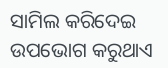ସାମିଲ କରିଦେଇ ଉପଭୋଗ କରୁଥାଏ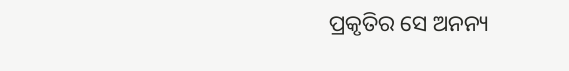ପ୍ରକୃତିର ସେ ଅନନ୍ୟ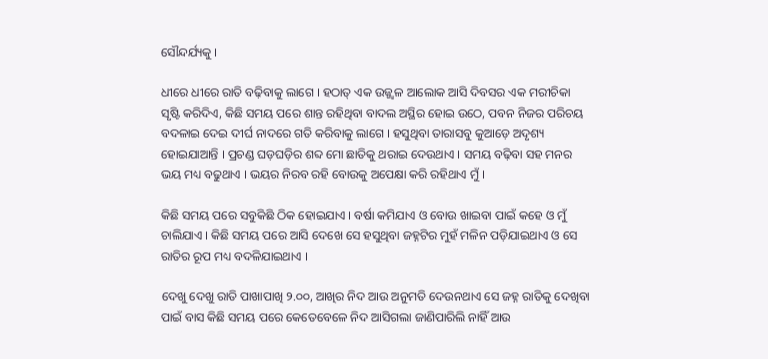ସୌନ୍ଦର୍ଯ୍ୟକୁ ।

ଧୀରେ ଧୀରେ ରାତି ବଢ଼ିବାକୁ ଲାଗେ । ହଠାତ୍ ଏକ ଉଜ୍ଜ୍ୱଳ ଆଲୋକ ଆସି ଦିବସର ଏକ ମରୀଚିକା ସୃଷ୍ଟି କରିଦିଏ, କିଛି ସମୟ ପରେ ଶାନ୍ତ ରହିଥିବା ବାଦଲ ଅସ୍ଥିର ହୋଇ ଉଠେ, ପବନ ନିଜର ପରିଚୟ ବଦଳାଇ ଦେଇ ଦୀର୍ଘ ନାଦରେ ଗତି କରିବାକୁ ଲାଗେ । ହସୁଥିବା ତାରାସବୁ କୁଆଡ଼େ ଅଦୃଶ୍ୟ ହୋଇଯାଆନ୍ତି । ପ୍ରଚଣ୍ଡ ଘଡ଼ଘଡ଼ିର ଶବ୍ଦ ମୋ ଛାତିକୁ ଥରାଇ ଦେଉଥାଏ । ସମୟ ବଢ଼ିବା ସହ ମନର ଭୟ ମଧ୍ୟ ବଢୁଥାଏ । ଭୟର ନିରବ ରହି ବୋଉକୁ ଅପେକ୍ଷା କରି ରହିଥାଏ ମୁଁ ।

କିଛି ସମୟ ପରେ ସବୁକିଛି ଠିକ ହୋଇଯାଏ । ବର୍ଷା କମିଯାଏ ଓ ବୋଉ ଖାଇବା ପାଇଁ କହେ ଓ ମୁଁ ଚାଲିଯାଏ । କିଛି ସମୟ ପରେ ଆସି ଦେଖେ ସେ ହସୁଥିବା ଜହ୍ନଟିର ମୁହଁ ମଳିନ ପଡ଼ିଯାଇଥାଏ ଓ ସେ ରାତିର ରୂପ ମଧ୍ୟ ବଦଳିଯାଇଥାଏ ।

ଦେଖୁ ଦେଖୁ ରାତି ପାଖାପାଖି ୨.୦୦, ଆଖିର ନିଦ ଆଉ ଅନୁମତି ଦେଉନଥାଏ ସେ ଜହ୍ନ ରାତିକୁ ଦେଖିବା ପାଇଁ ବାସ କିଛି ସମୟ ପରେ କେତେବେଳେ ନିଦ ଆସିଗଲା ଜାଣିପାରିଲି ନାହିଁ ଆଉ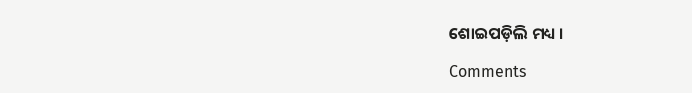ଶୋଇପଡ଼ିଲି ମଧ୍ୟ ।

Comments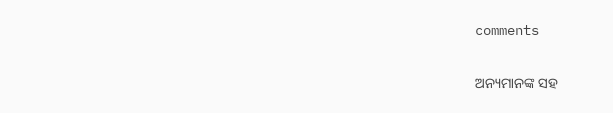comments

ଅନ୍ୟମାନଙ୍କ ସହ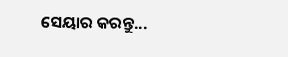ସେୟାର କରନ୍ତୁ...